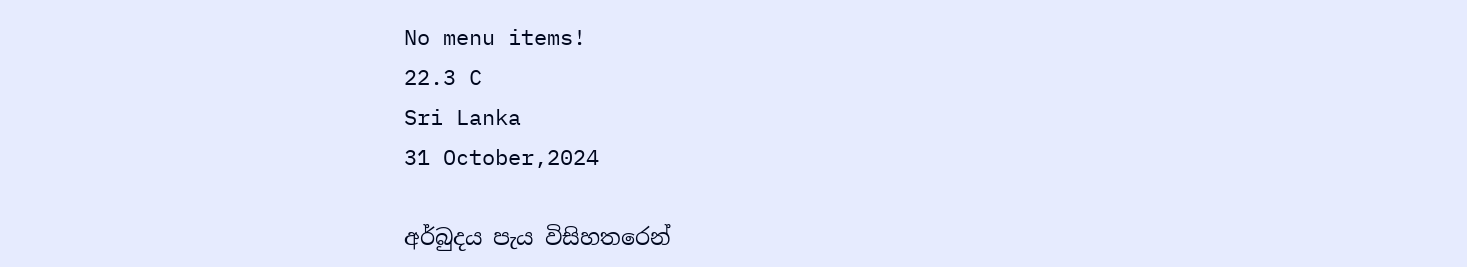No menu items!
22.3 C
Sri Lanka
31 October,2024

අර්බුදය පැය විසිහතරෙන්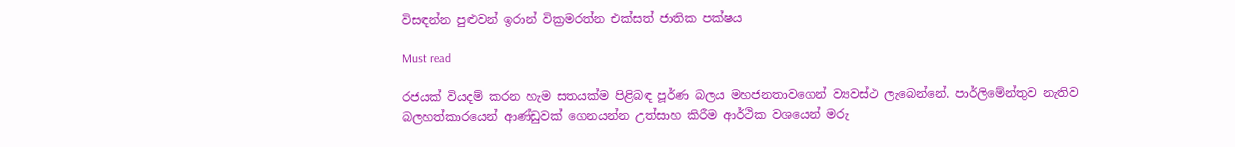විසඳන්න පුළුවන් ඉරාන් වික්‍රමරත්න එක්සත් ජාතික පක්ෂය

Must read

රජයක් වියදම් කරන හැම සතයක්ම පිළිබඳ පූර්ණ බලය මහජනතාවගෙන් ව්‍යවස්ථ ලැබෙන්නේ. පාර්ලිමේන්තුව නැතිව බලහත්කාරයෙන් ආණ්ඩුවක් ගෙනයන්න උත්සාහ කිරීම ආර්ථික වශයෙන් මරු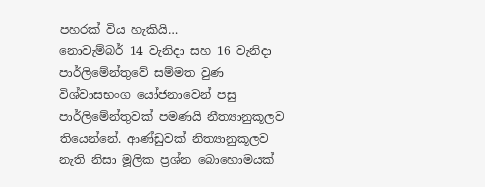පහරක් විය හැකියි…
නොවැම්බර් 14 වැනිදා සහ 16 වැනිදා පාර්ලිමේන්තුවේ සම්මත වුණ විශ්වාසභංග යෝජනාවෙන් පසු පාර්ලිමේන්තුවක් පමණයි නීත්‍යානුකූලව තියෙන්නේ. ආණ්ඩුවක් නිත්‍යානුකූලව නැති නිසා මූලික ප්‍රශ්න බොහොමයක්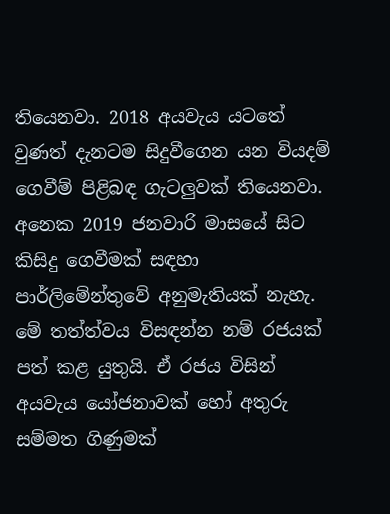තියෙනවා. 2018 අයවැය යටතේ වුණත් දැනටම සිදුවීගෙන යන වියදම් ගෙවීම් පිළිබඳ ගැටලු‍වක් තියෙනවා. අනෙක 2019 ජනවාරි මාසයේ සිට කිසිදු ගෙවීමක් සඳහා පාර්ලිමේන්තුවේ අනුමැතියක් නැහැ. මේ තත්ත්වය විසඳන්න නම් රජයක් පත් කළ යුතුයි. ඒ රජය විසින් අයවැය යෝජනාවක් හෝ අතුරු සම්මත ගිණුමක්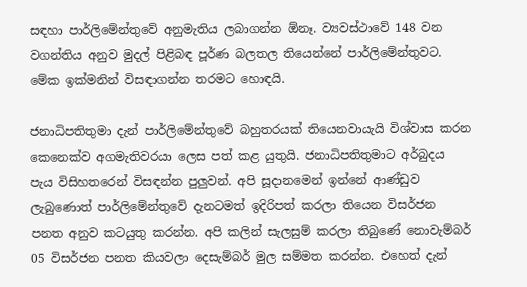සඳහා පාර්ලිමේන්තුවේ අනුමැතිය ලබාගන්න ඕනෑ. ව්‍යවස්ථාවේ 148 වන වගන්තිය අනුව මුදල් පිළිබඳ පූර්ණ බලතල තියෙන්නේ පාර්ලිමේන්තුවට. මේක ඉක්මනින් විසඳාගන්න තරමට හොඳයි.

ජනාධිපතිතුමා දැන් පාර්ලිමේන්තුවේ බහුතරයක් තියෙනවායැයි විශ්වාස කරන කෙනෙක්ව අගමැතිවරයා ලෙස පත් කළ යුතුයි. ජනාධිපතිතුමාට අර්බුදය පැය විසිහතරෙන් විසඳන්න පුලු‍වන්. අපි සූදානමෙන් ඉන්නේ ආණ්ඩුව ලැබුණොත් පාර්ලිමේන්තුවේ දැනටමත් ඉදිරිපත් කරලා තියෙන විසර්ජන පනත අනුව කටයුතු කරන්න. අපි කලින් සැලසුම් කරලා තිබුණේ නොවැම්බර් 05 විසර්ජන පනත කියවලා දෙසැම්බර් මුල සම්මත කරන්න. එහෙත් දැන්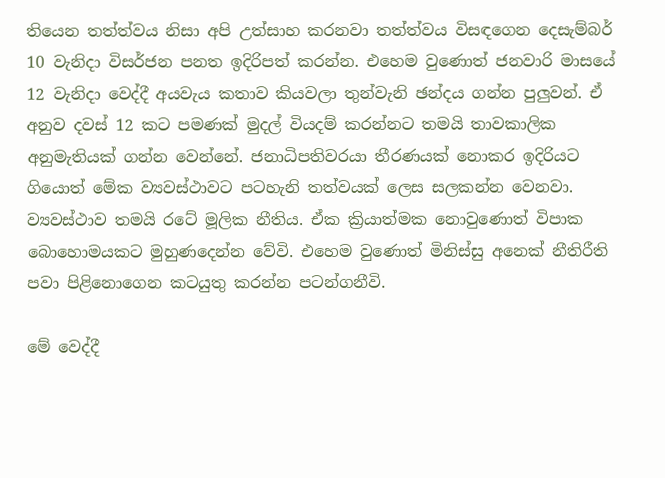තියෙන තත්ත්වය නිසා අපි උත්සාහ කරනවා තත්ත්වය විසඳගෙන දෙසැම්බර් 10 වැනිදා විසර්ජන පනත ඉදිරිපත් කරන්න. එහෙම වුණොත් ජනවාරි මාසයේ 12 වැනිදා වෙද්දී අයවැය කතාව කියවලා තුන්වැනි ඡන්දය ගන්න පුලු‍වන්. ඒ අනුව දවස් 12 කට පමණක් මුදල් වියදම් කරන්නට තමයි තාවකාලික අනුමැතියක් ගන්න වෙන්නේ. ජනාධිපතිවරයා තීරණයක් නොකර ඉදිරියට ගියොත් මේක ව්‍යවස්ථාවට පටහැනි තත්වයක් ලෙස සලකන්න වෙනවා. ව්‍යවස්ථාව තමයි රටේ මූලික නීතිය. ඒක ක්‍රියාත්මක නොවුණොත් විපාක බොහොමයකට මුහුණදෙන්න වේවි. එහෙම වුණොත් මිනිස්සු අනෙක් නීතිරීති පවා පිළිනොගෙන කටයුතු කරන්න පටන්ගනීවි.

මේ වෙද්දී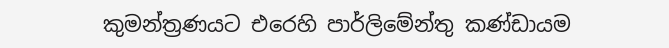කුමන්ත්‍රණයට එරෙහි පාර්ලිමේන්තු කණ්ඩායම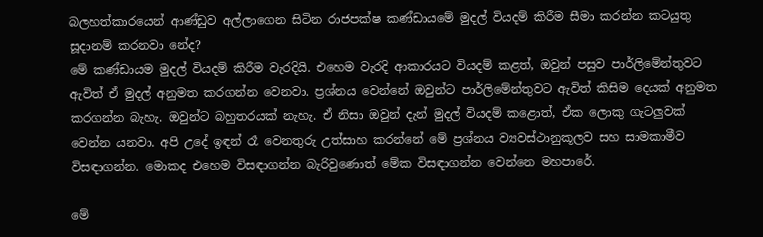බලහත්කාරයෙන් ආණ්ඩුව අල්ලාගෙන සිටින රාජපක්ෂ කණ්ඩායමේ මුදල් වියදම් කිරීම සීමා කරන්න කටයුතු සූදානම් කරනවා නේද?
මේ කණ්ඩායම මුදල් වියදම් කිරීම වැරදියි. එහෙම වැරදි ආකාරයට වියදම් කළත්, ඔවුන් පසුව පාර්ලිමේන්තුවට ඇවිත් ඒ මුදල් අනුමත කරගන්න වෙනවා. ප්‍රශ්නය වෙන්නේ ඔවුන්ට පාර්ලිමේන්තුවට ඇවිත් කිසිම දෙයක් අනුමත කරගන්න බැහැ. ඔවුන්ට බහුතරයක් නැහැ. ඒ නිසා ඔවුන් දැන් මුදල් වියදම් කළොත්, ඒක ලොකු ගැටලු‍වක් වෙන්න යනවා. අපි උදේ ඉඳන් රෑ වෙනතුරු උත්සාහ කරන්නේ මේ ප්‍රශ්නය ව්‍යවස්ථානුකූලව සහ සාමකාමීව විසඳාගන්න. මොකද එහෙම විසඳාගන්න බැරිවුණොත් මේක විසඳාගන්න වෙන්නෙ මහපාරේ.

මේ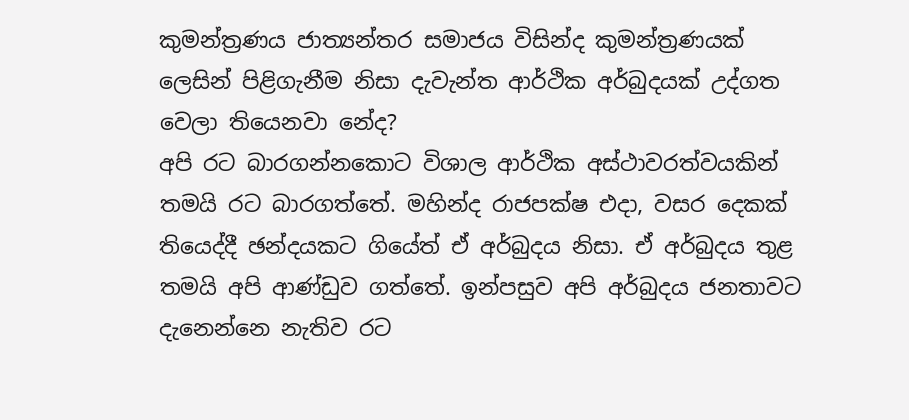කුමන්ත්‍රණය ජාත්‍යන්තර සමාජය විසින්ද කුමන්ත්‍රණයක් ලෙසින් පිළිගැනීම නිසා දැවැන්ත ආර්ථික අර්බුදයක් උද්ගත වෙලා තියෙනවා නේද?
අපි රට බාරගන්නකොට විශාල ආර්ථික අස්ථාවරත්වයකින් තමයි රට බාරගත්තේ. මහින්ද රාජපක්ෂ එදා, වසර දෙකක් තියෙද්දී ඡන්දයකට ගියේත් ඒ අර්බුදය නිසා. ඒ අර්බුදය තුළ තමයි අපි ආණ්ඩුව ගත්තේ. ඉන්පසුව අපි අර්බුදය ජනතාවට දැනෙන්නෙ නැතිව රට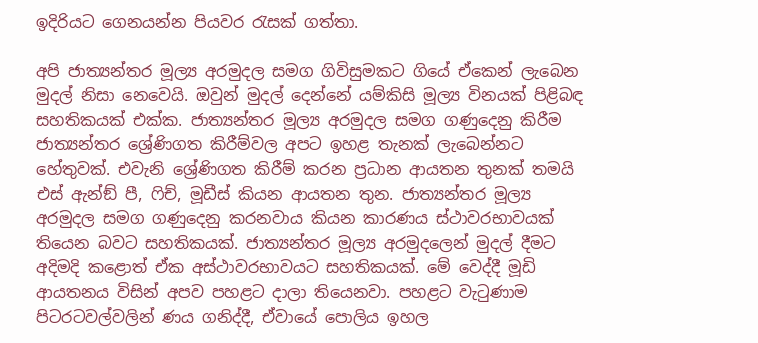ඉදිරියට ගෙනයන්න පියවර රැසක් ගත්තා.

අපි ජාත්‍යන්තර මූල්‍ය අරමුදල සමග ගිවිසුමකට ගියේ ඒකෙන් ලැබෙන මුදල් නිසා නෙවෙයි. ඔවුන් මුදල් දෙන්නේ යම්කිසි මූල්‍ය විනයක් පිළිබඳ සහතිකයක් එක්ක. ජාත්‍යන්තර මූල්‍ය අරමුදල සමග ගණුදෙනු කිරීම ජාත්‍යන්තර ශ්‍රේණිගත කිරීම්වල අපට ඉහළ තැනක් ලැබෙන්නට හේතුවක්. එවැනි ශ්‍රේණිගත කිරීම් කරන ප්‍රධාන ආයතන තුනක් තමයි එස් ඇන්ඞ් පී, ෆිච්, මූඩීස් කියන ආයතන තුන. ජාත්‍යන්තර මූල්‍ය අරමුදල සමග ගණුදෙනු කරනවාය කියන කාරණය ස්ථාවරභාවයක් තියෙන බවට සහතිකයක්. ජාත්‍යන්තර මූල්‍ය අරමුදලෙන් මුදල් දීමට අදිමදි කළොත් ඒක අස්ථාවරභාවයට සහතිකයක්. මේ වෙද්දී මූඩි ආයතනය විසින් අපව පහළට දාලා තියෙනවා. පහළට වැටුණාම පිටරටවල්වලින් ණය ගනිද්දී, ඒවායේ පොලිය ඉහල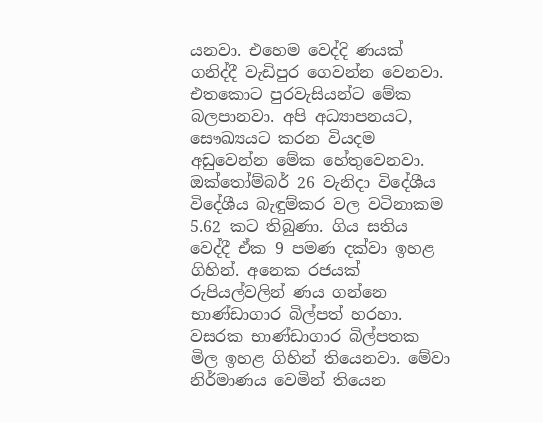යනවා. එහෙම වෙද්දි ණයක් ගනිද්දී වැඩිපුර ගෙවන්න වෙනවා. එතකොට පුරවැසියන්ට මේක බලපානවා. අපි අධ්‍යාපනයට, සෞඛ්‍යයට කරන වියදම අඩුවෙන්න මේක හේතුවෙනවා. ඔක්තෝම්බර් 26 වැනිදා විදේශීය විදේශීය බැඳුම්කර වල වටිනාකම 5.62 කට තිබුණා. ගිය සතිය වෙද්දී ඒක 9 පමණ දක්වා ඉහළ ගිහින්. අනෙක රජයක් රුපියල්වලින් ණය ගන්නෙ භාණ්ඩාගාර බිල්පත් හරහා. වසරක භාණ්ඩාගාර බිල්පතක මිල ඉහළ ගිහින් තියෙනවා. මේවා නිර්මාණය වෙමින් තියෙන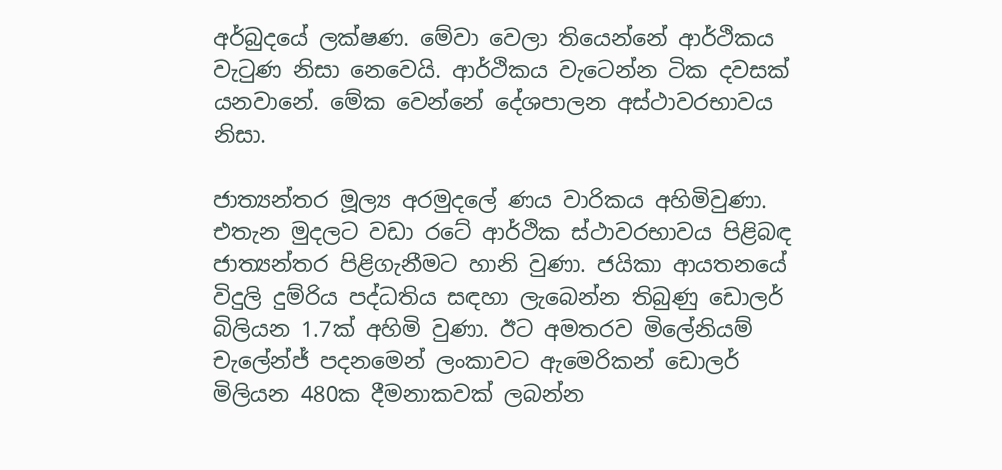අර්බුදයේ ලක්ෂණ. මේවා වෙලා තියෙන්නේ ආර්ථිකය වැටුණ නිසා නෙවෙයි. ආර්ථිකය වැටෙන්න ටික දවසක් යනවානේ. මේක වෙන්නේ දේශපාලන අස්ථාවරභාවය නිසා.

ජාත්‍යන්තර මූල්‍ය අරමුදලේ ණය වාරිකය අහිමිවුණා. එතැන මුදලට වඩා රටේ ආර්ථික ස්ථාවරභාවය පිළිබඳ ජාත්‍යන්තර පිළිගැනීමට හානි වුණා. ජයිකා ආයතනයේ විදුලි දුම්රිය පද්ධතිය සඳහා ලැබෙන්න තිබුණු ඩොලර් බිලියන 1.7ක් අහිමි වුණා. ඊට අමතරව මිලේනියම් චැලේන්ජ් පදනමෙන් ලංකාවට ඇමෙරිකන් ඩොලර් මිලියන 480ක දීමනාකවක් ලබන්න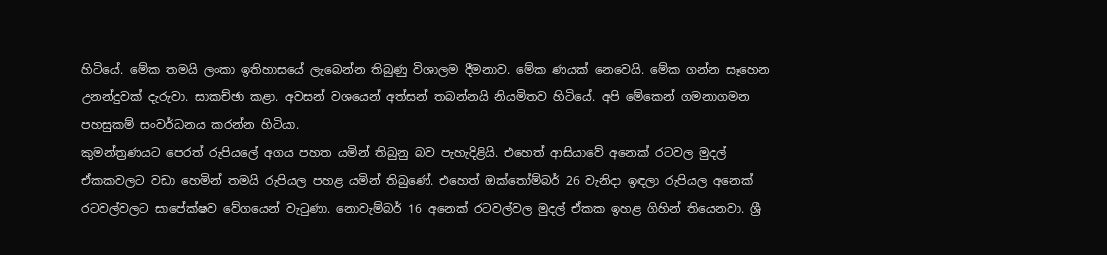හිටියේ. මේක තමයි ලංකා ඉතිහාසයේ ලැබෙන්න තිබුණු විශාලම දීමනාව. මේක ණයක් නෙවෙයි. මේක ගන්න සෑහෙන උනන්දුවක් දැරුවා. සාකච්ඡා කළා. අවසන් වශයෙන් අත්සන් තබන්නයි නියමිතව හිටියේ. අපි මේකෙන් ගමනාගමන පහසුකම් සංවර්ධනය කරන්න හිටියා.
කුමන්ත්‍රණයට පෙරත් රුපියලේ අගය පහත යමින් තිබුනු බව පැහැදිළියි. එහෙත් ආසියාවේ අනෙක් රටවල මුදල් ඒකකවලට වඩා හෙමින් තමයි රුපියල පහළ යමින් තිබුණේ. එහෙත් ඔක්තෝම්බර් 26 වැනිදා ඉඳලා රුපියල අනෙක් රටවල්වලට සාපේක්ෂව වේගයෙන් වැටුණා. නොවැම්බර් 16 අනෙක් රටවල්වල මුදල් ඒකක ඉහළ ගිහින් තියෙනවා. ශ්‍රී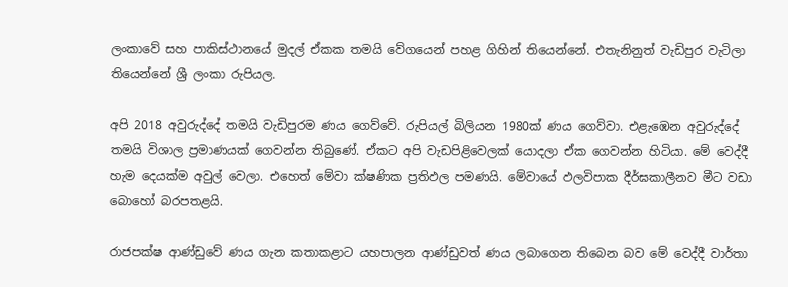ලංකාවේ සහ පාකිස්ථානයේ මුදල් ඒකක තමයි වේගයෙන් පහළ ගිහින් තියෙන්නේ. එතැනිනුත් වැඩිපුර වැටිලා තියෙන්නේ ශ්‍රී ලංකා රුපියල.

අපි 2018 අවුරුද්දේ තමයි වැඩිපුරම ණය ගෙව්වේ. රුපියල් බිලියන 1980ක් ණය ගෙව්වා. එළැඹෙන අවුරුද්දේ තමයි විශාල ප්‍රමාණයක් ගෙවන්න තිබුණේ. ඒකට අපි වැඩපිළිවෙලක් යොදලා ඒක ගෙවන්න හිටියා. මේ වෙද්දී හැම දෙයක්ම අවුල් වෙලා. එහෙත් මේවා ක්ෂණික ප්‍රතිඵල පමණයි. මේවායේ ඵලවිපාක දීර්ඝකාලීනව මීට වඩා බොහෝ බරපතළයි.

රාජපක්ෂ ආණ්ඩුවේ ණය ගැන කතාකළාට යහපාලන ආණ්ඩුවත් ණය ලබාගෙන තිබෙන බව මේ වෙද්දී වාර්තා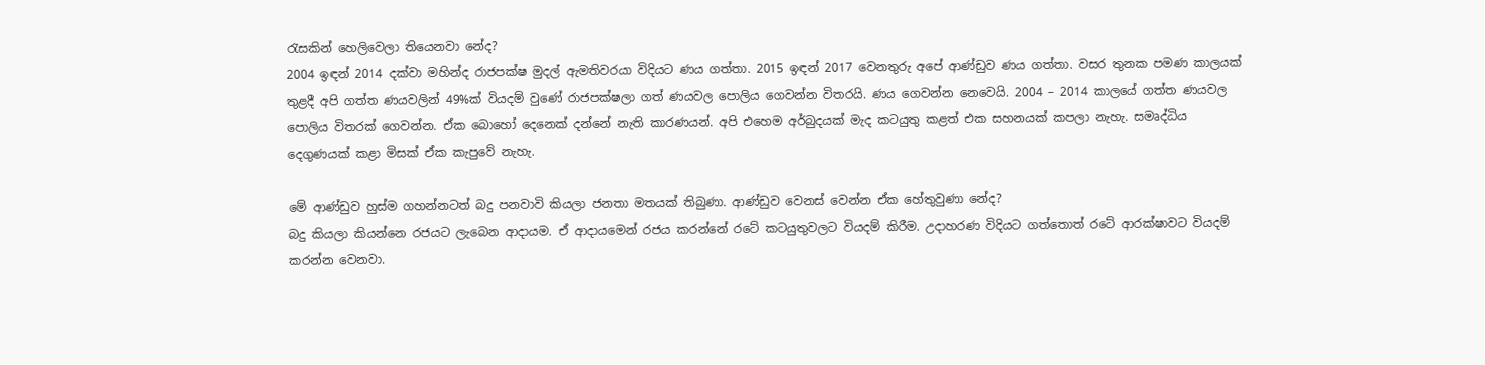රැසකින් හෙලිවෙලා තියෙනවා නේද?
2004 ඉඳන් 2014 දක්වා මහින්ද රාජපක්ෂ මුදල් ඇමතිවරයා විදියට ණය ගත්තා. 2015 ඉඳන් 2017 වෙනතුරු අපේ ආණ්ඩුව ණය ගත්තා. වසර තුනක පමණ කාලයක් තුළදී අපි ගත්ත ණයවලින් 49%ක් වියදම් වුණේ රාජපක්ෂලා ගත් ණයවල පොලිය ගෙවන්න විතරයි. ණය ගෙවන්න නෙවෙයි. 2004 – 2014 කාලයේ ගත්ත ණයවල පොලිය විතරක් ගෙවන්න. ඒක බොහෝ දෙනෙක් දන්නේ නැති කාරණයන්. අපි එහෙම අර්බුදයක් මැද කටයුතු කළත් එක සහනයක් කපලා නැහැ. සමෘද්ධිය දෙගුණයක් කළා මිසක් ඒක කැපුවේ නැහැ.

මේ ආණ්ඩුව හුස්ම ගහන්නටත් බදු පනවාවි කියලා ජනතා මතයක් තිබුණා. ආණ්ඩුව වෙනස් වෙන්න ඒක හේතුවුණා නේද?
බදු කියලා කියන්නෙ රජයට ලැබෙන ආදායම. ඒ ආදායමෙන් රජය කරන්නේ රටේ කටයුතුවලට වියදම් කිරීම. උදාහරණ විදියට ගත්තොත් රටේ ආරක්ෂාවට වියදම් කරන්න වෙනවා.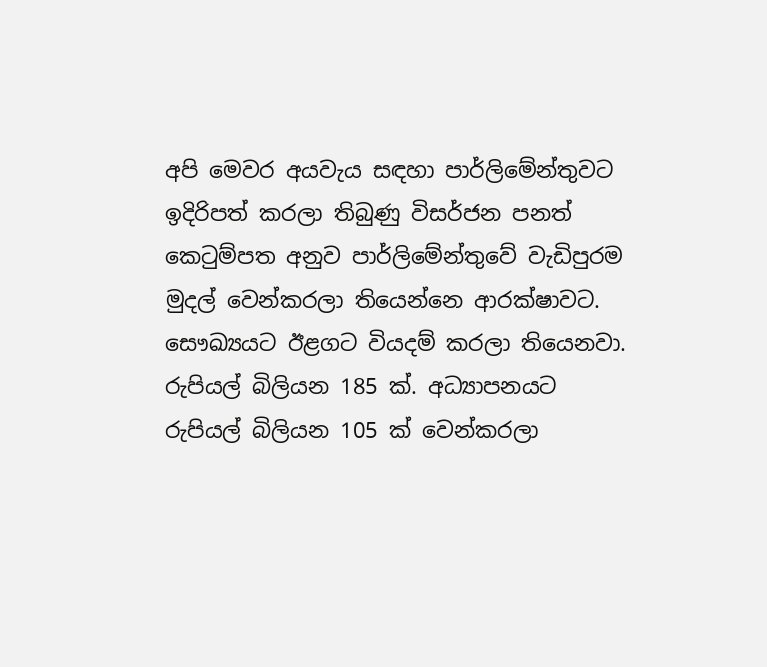අපි මෙවර අයවැය සඳහා පාර්ලිමේන්තුවට ඉදිරිපත් කරලා තිබුණු විසර්ජන පනත් කෙටුම්පත අනුව පාර්ලිමේන්තුවේ වැඩිපුරම මුදල් වෙන්කරලා තියෙන්නෙ ආරක්ෂාවට. සෞඛ්‍යයට ඊළගට වියදම් කරලා තියෙනවා. රුපියල් බිලියන 185 ක්. අධ්‍යාපනයට රුපියල් බිලියන 105 ක් වෙන්කරලා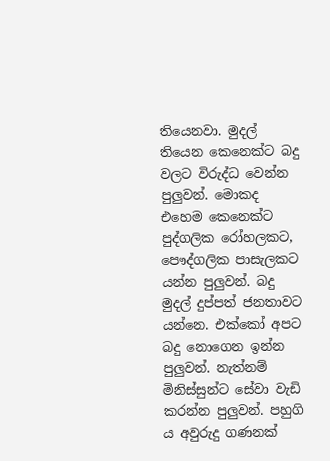තියෙනවා. මුදල් තියෙන කෙනෙක්ට බදු වලට විරුද්ධ වෙන්න පුලු‍වන්. මොකද එහෙම කෙනෙක්ට පුද්ගලික රෝහලකට, පෞද්ගලික පාසැලකට යන්න පුලු‍වන්. බදු මුදල් දුප්පත් ජනතාවට යන්නෙ. එක්කෝ අපට බදු නොගෙන ඉන්න පුලු‍වන්. නැත්නම් මිනිස්සුන්ට සේවා වැඩි කරන්න පුලු‍වන්. පහුගි ය අවුරුදු ගණනක්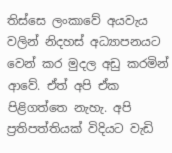තිස්සෙ ලංකාවේ අයවැය වලින් නිදහස් අධ්‍යාපනයට වෙන් කර මුදල අඩු කරමින් ආවේ. ඒත් අපි ඒක පිළිගත්තෙ නැහැ. අපි ප්‍රතිපත්තියක් විදියට වැඩි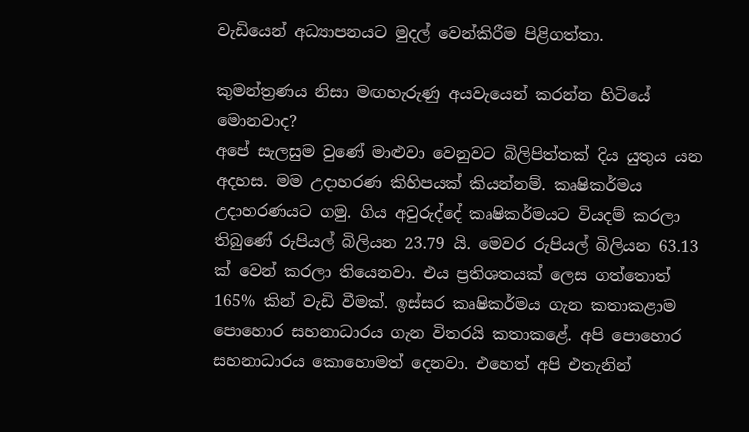වැඩියෙන් අධ්‍යාපනයට මුදල් වෙන්කිරීම පිළිගත්තා.

කුමන්ත්‍රණය නිසා මඟහැරුණු අයවැයෙන් කරන්න හිටියේ මොනවාද?
අපේ සැලසුම වුණේ මාළුවා වෙනුවට බිලිපිත්තක් දිය යුතුය යන අදහස. මම උදාහරණ කිහිපයක් කියන්නම්. කෘෂිකර්මය උදාහරණයට ගමු. ගිය අවුරුද්දේ කෘෂිකර්මයට වියදම් කරලා තිබුණේ රුපියල් බිලියන 23.79 යි. මෙවර රුපියල් බිලියන 63.13 ක් වෙන් කරලා තියෙනවා. එය ප්‍රතිශතයක් ලෙස ගත්තොත් 165% කින් වැඩි වීමක්. ඉස්සර කෘෂිකර්මය ගැන කතාකළාම පොහොර සහනාධාරය ගැන විතරයි කතාකළේ. අපි පොහොර සහනාධාරය කොහොමත් දෙනවා. එහෙත් අපි එතැනින්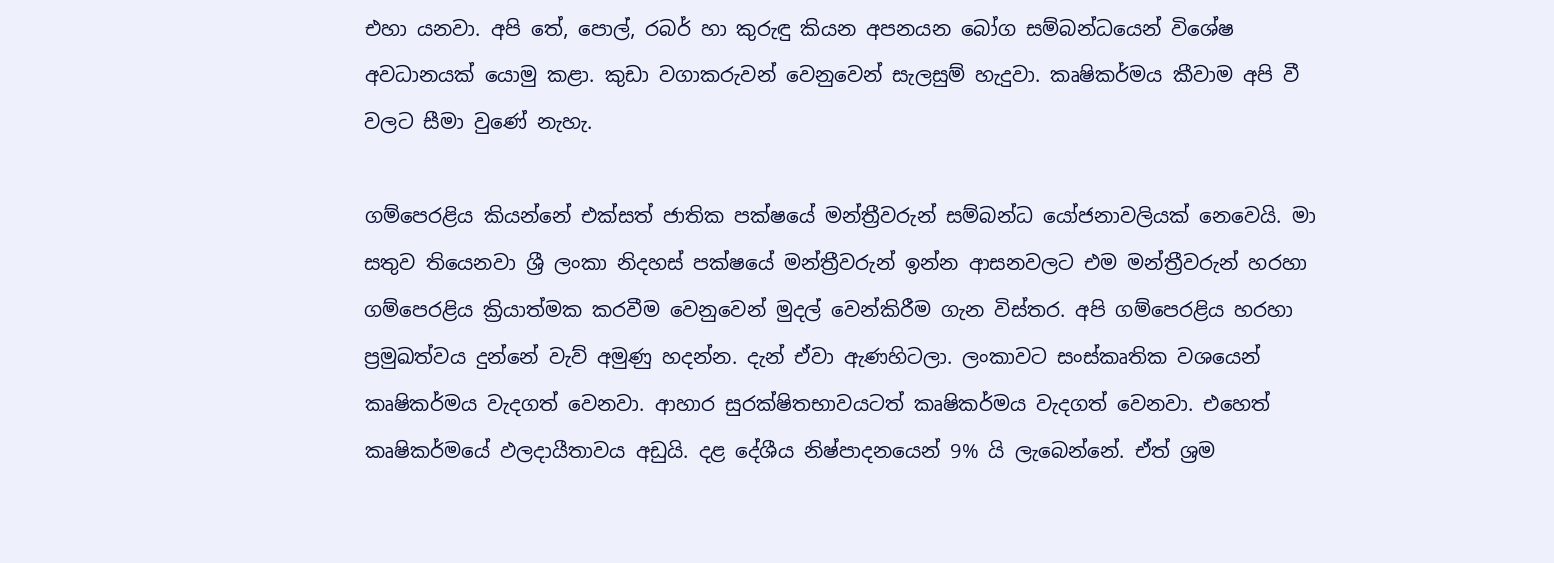එහා යනවා. අපි තේ, පොල්, රබර් හා කුරුඳු කියන අපනයන බෝග සම්බන්ධයෙන් විශේෂ අවධානයක් යොමු කළා. කුඩා වගාකරුවන් වෙනුවෙන් සැලසුම් හැදුවා. කෘෂිකර්මය කීවාම අපි වී වලට සීමා වුණේ නැහැ.

ගම්පෙරළිය කියන්නේ එක්සත් ජාතික පක්ෂයේ මන්ත්‍රීවරුන් සම්බන්ධ යෝජනාවලියක් නෙවෙයි. මා සතුව තියෙනවා ශ්‍රී ලංකා නිදහස් පක්ෂයේ මන්ත්‍රීවරුන් ඉන්න ආසනවලට එම මන්ත්‍රීවරුන් හරහා ගම්පෙරළිය ක්‍රියාත්මක කරවීම වෙනුවෙන් මුදල් වෙන්කිරීම ගැන විස්තර. අපි ගම්පෙරළිය හරහා ප්‍රමුඛත්වය දුන්නේ වැව් අමුණු හදන්න. දැන් ඒවා ඇණහිටලා. ලංකාවට සංස්කෘතික වශයෙන් කෘෂිකර්මය වැදගත් වෙනවා. ආහාර සුරක්ෂිතභාවයටත් කෘෂිකර්මය වැදගත් වෙනවා. එහෙත් කෘෂිකර්මයේ ඵලදායීතාවය අඩුයි. දළ දේශීය නිෂ්පාදනයෙන් 9% යි ලැබෙන්නේ. ඒත් ශ්‍රම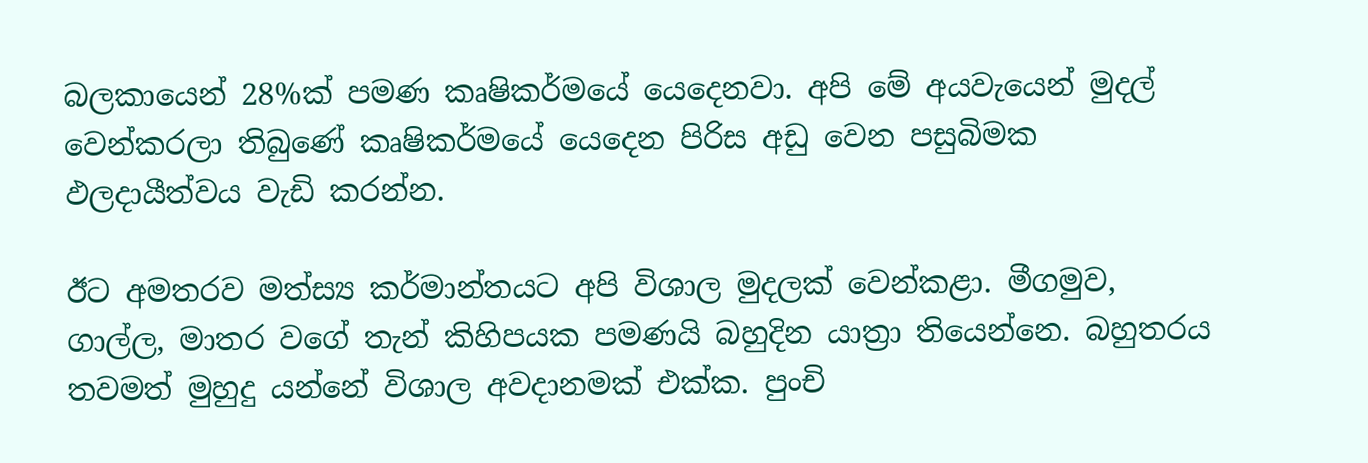බලකායෙන් 28%ක් පමණ කෘෂිකර්මයේ යෙදෙනවා. අපි මේ අයවැයෙන් මුදල් වෙන්කරලා තිබුණේ කෘෂිකර්මයේ යෙදෙන පිරිස අඩු වෙන පසුබිමක ඵලදායීත්වය වැඩි කරන්න.

ඊට අමතරව මත්ස්‍ය කර්මාන්තයට අපි විශාල මුදලක් වෙන්කළා. මීගමුව, ගාල්ල, මාතර වගේ තැන් කිහිපයක පමණයි බහුදින යාත්‍රා තියෙන්නෙ. බහුතරය තවමත් මුහුදු යන්නේ විශාල අවදානමක් එක්ක. පුංචි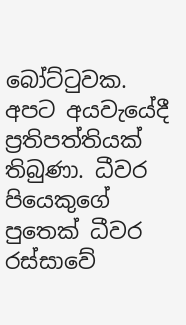බෝට්ටුවක. අපට අයවැයේදී ප්‍රතිපත්තියක් තිබුණා. ධීවර පියෙකුගේ පුතෙක් ධීවර රස්සාවේ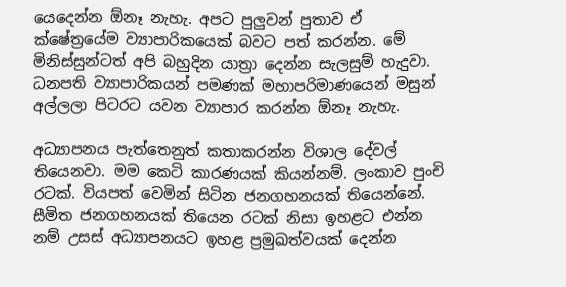යෙදෙන්න ඕනෑ නැහැ. අපට පුලු‍වන් පුතාව ඒ ක්ෂේත්‍රයේම ව්‍යාපාරිකයෙක් බවට පත් කරන්න. මේ මිනිස්සුන්ටත් අපි බහුදින යාත්‍රා දෙන්න සැලසුම් හැදුවා. ධනපති ව්‍යාපාරිකයන් පමණක් මහාපරිමාණයෙන් මසුන් අල්ලලා පිටරට යවන ව්‍යාපාර කරන්න ඕනෑ නැහැ.

අධ්‍යාපනය පැත්තෙනුත් කතාකරන්න විශාල දේවල් තියෙනවා. මම කෙටි කාරණයක් කියන්නම්. ලංකාව පුංචි රටක්. වියපත් වෙමින් සිටින ජනගහනයක් තියෙන්නේ. සීමිත ජනගහනයක් තියෙන රටක් නිසා ඉහළට එන්න නම් උසස් අධ්‍යාපනයට ඉහළ ප්‍රමුඛත්වයක් දෙන්න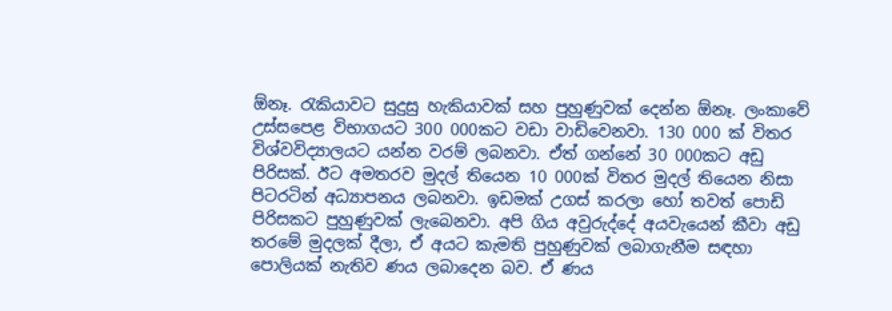ඕනෑ. රැකියාවට සුදුසු හැකියාවක් සහ පුහුණුවක් දෙන්න ඕනෑ. ලංකාවේ උස්සපෙළ විභාගයට 300 000කට වඩා වාඩිවෙනවා. 130 000 ක් විතර විශ්වවිද්‍යාලයට යන්න වරම් ලබනවා. ඒත් ගන්නේ 30 000කට අඩු පිරිසක්. ඊට අමතරව මුදල් තියෙන 10 000ක් විතර මුදල් තියෙන නිසා පිටරටින් අධ්‍යාපනය ලබනවා. ඉඩමක් උගස් කරලා හෝ තවත් පොඩි පිරිසකට පුහුණුවක් ලැබෙනවා. අපි ගිය අවුරුද්දේ අයවැයෙන් කීවා අඩු තරමේ මුදලක් දීලා, ඒ අයට කැමති පුහුණුවක් ලබාගැනීම සඳහා පොලියක් නැතිව ණය ලබාදෙන බව. ඒ ණය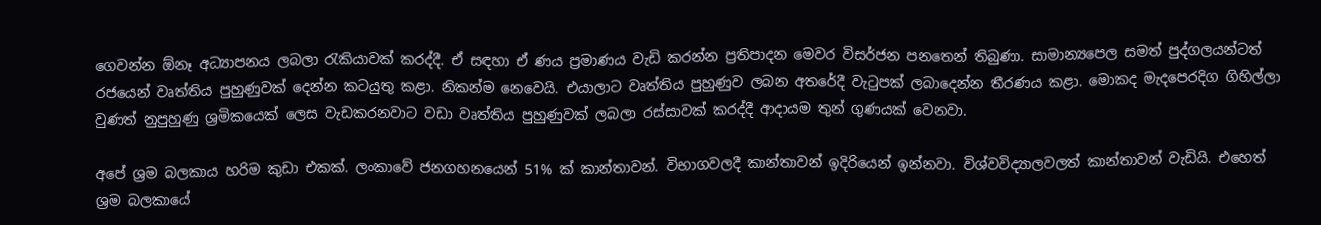ගෙවන්න ඕනෑ අධ්‍යාපනය ලබලා රැකියාවක් කරද්දී. ඒ සඳහා ඒ ණය ප්‍රමාණය වැඩි කරන්න ප්‍රතිපාදන මෙවර විසර්ජන පනතෙන් තිබුණා. සාමාන්‍යපෙල සමත් පුද්ගලයන්ටත් රජයෙන් වෘත්තිය පුහුණුවක් දෙන්න කටයුතු කළා. නිකන්ම නෙවෙයි. එයාලාට වෘත්තිය පුහුණුව ලබන අතරේදී වැටුපක් ලබාදෙන්න තීරණය කළා. මොකද මැදපෙරදිග ගිහිල්ලා වුණත් නුපුහුණු ශ්‍රමිකයෙක් ලෙස වැඩකරනවාට වඩා වෘත්තිය පුහුණුවක් ලබලා රස්සාවක් කරද්දී ආදායම තුන් ගුණයක් වෙනවා.

අපේ ශ්‍රම බලකාය හරිම කුඩා එකක්. ලංකාවේ ජනගහනයෙන් 51% ක් කාන්තාවන්. විභාගවලදී කාන්තාවන් ඉදිරියෙන් ඉන්නවා. විශ්වවිද්‍යාලවලත් කාන්තාවන් වැඩියි. එහෙත් ශ්‍රම බලකායේ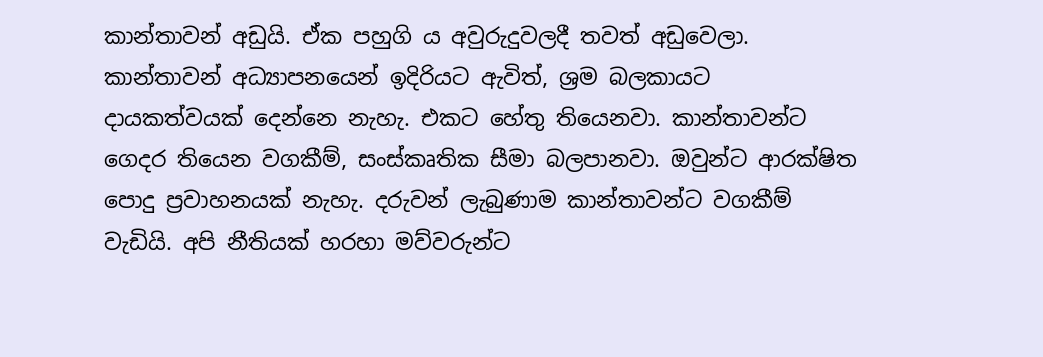කාන්තාවන් අඩුයි. ඒක පහුගි ය අවුරුදුවලදී තවත් අඩුවෙලා. කාන්තාවන් අධ්‍යාපනයෙන් ඉදිරියට ඇවිත්, ශ්‍රම බලකායට දායකත්වයක් දෙන්නෙ නැහැ. එකට හේතු තියෙනවා. කාන්තාවන්ට ගෙදර තියෙන වගකීම්, සංස්කෘතික සීමා බලපානවා. ඔවුන්ට ආරක්ෂිත පොදු ප්‍රවාහනයක් නැහැ. දරුවන් ලැබුණාම කාන්තාවන්ට වගකීම් වැඩියි. අපි නීතියක් හරහා මව්වරුන්ට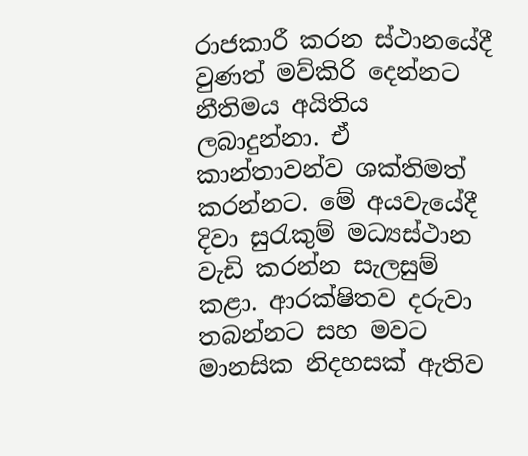රාජකාරී කරන ස්ථානයේදී වුණත් මව්කිරි දෙන්නට නීතිමය අයිතිය ලබාදුන්නා. ඒ කාන්තාවන්ව ශක්තිමත් කරන්නට. මේ අයවැයේදී දිවා සුරැකුම් මධ්‍යස්ථාන වැඩි කරන්න සැලසුම් කළා. ආරක්ෂිතව දරුවා තබන්නට සහ මවට මානසික නිදහසක් ඇතිව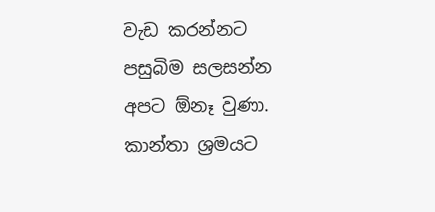වැඩ කරන්නට පසුබිම සලසන්න අපට ඕනෑ වුණා. කාන්තා ශ්‍රමයට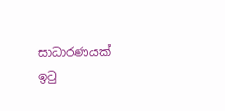සාධාරණයක් ඉටු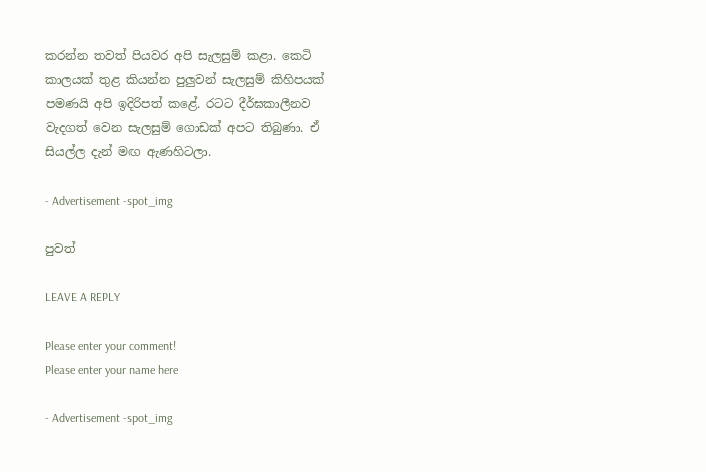කරන්න තවත් පියවර අපි සැලසුම් කළා. කෙටි කාලයක් තුළ කියන්න පුලු‍වන් සැලසුම් කිහිපයක් පමණයි අපි ඉදිරිපත් කළේ. රටට දීර්ඝකාලීනව වැදගත් වෙන සැලසුම් ගොඩක් අපට තිබුණා. ඒ සියල්ල දැන් මඟ ඇණහිටලා.

- Advertisement -spot_img

පුවත්

LEAVE A REPLY

Please enter your comment!
Please enter your name here

- Advertisement -spot_img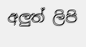අලුත් ලිපි